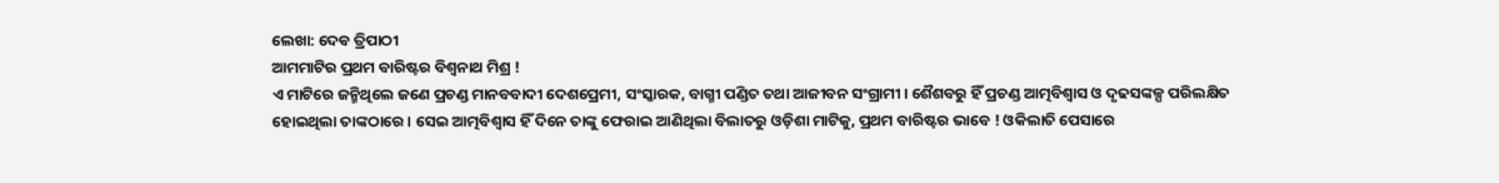ଲେଖା: ଦେଵ ତ୍ରିପାଠୀ
ଆମମାଟିର ପ୍ରଥମ ବାରିଷ୍ଟର ବିଶ୍ୱନାଥ ମିଶ୍ର !
ଏ ମାଟିରେ ଜନ୍ମିଥିଲେ ଜଣେ ପ୍ରଚଣ୍ଡ ମାନବବାଦୀ ଦେଶପ୍ରେମୀ, ସଂସ୍କାରକ, ବାଗ୍ମୀ ପଣ୍ଡିତ ତଥା ଆଜୀବନ ସଂଗ୍ରାମୀ । ଶୈଶବରୁ ହିଁ ପ୍ରଚଣ୍ଡ ଆତ୍ମବିଶ୍ବାସ ଓ ଦୃଢସଙ୍କଳ୍ପ ପରିଲକ୍ଷିତ ହୋଇଥିଲା ତାଙ୍କଠାରେ । ସେଇ ଆତ୍ମବିଶ୍ବାସ ହିଁ ଦିନେ ତାଙ୍କୁ ଫେରାଇ ଆଣିଥିଲା ବିଲାତରୁ ଓଡ଼ିଶା ମାଟିକୁ, ପ୍ରଥମ ବାରିଷ୍ଟର ଭାବେ ! ଓକିଲାତି ପେସାରେ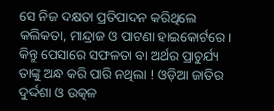ସେ ନିଜ ଦକ୍ଷତା ପ୍ରତିପାଦନ କରିଥିଲେ କଲିକତା, ମାନ୍ଦ୍ରାଜ ଓ ପାଟଣା ହାଇକୋର୍ଟରେ । କିନ୍ତୁ ପେସାରେ ସଫଳତା ବା ଅର୍ଥର ପ୍ରାଚୁର୍ଯ୍ୟ ତାଙ୍କୁ ଅନ୍ଧ କରି ପାରି ନଥିଲା ! ଓଡ଼ିଆ ଜାତିର ଦୁର୍ଦ୍ଦଶା ଓ ଉତ୍କଳ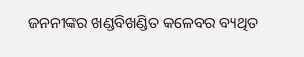ଜନନୀଙ୍କର ଖଣ୍ଡବିଖଣ୍ଡିତ କଳେବର ବ୍ୟଥିତ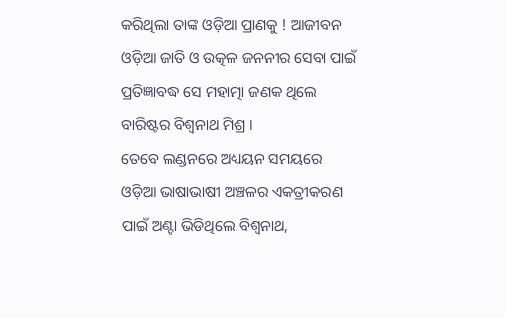କରିଥିଲା ତାଙ୍କ ଓଡ଼ିଆ ପ୍ରାଣକୁ ! ଆଜୀବନ ଓଡ଼ିଆ ଜାତି ଓ ଉତ୍କଳ ଜନନୀର ସେବା ପାଇଁ ପ୍ରତିଜ୍ଞାବଦ୍ଧ ସେ ମହାତ୍ମା ଜଣକ ଥିଲେ ବାରିଷ୍ଟର ବିଶ୍ୱନାଥ ମିଶ୍ର ।
ତେବେ ଲଣ୍ଡନରେ ଅଧ୍ୟୟନ ସମୟରେ ଓଡ଼ିଆ ଭାଷାଭାଷୀ ଅଞ୍ଚଳର ଏକତ୍ରୀକରଣ ପାଇଁ ଅଣ୍ଟା ଭିଡିଥିଲେ ବିଶ୍ୱନାଥ,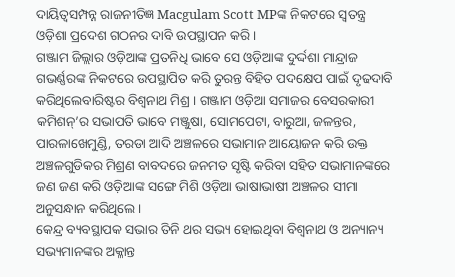ଦାୟିତ୍ବସମ୍ପନ୍ନ ରାଜନୀତିଜ୍ଞ Macgulam Scott MPଙ୍କ ନିକଟରେ ସ୍ବତନ୍ତ୍ର ଓଡ଼ିଶା ପ୍ରଦେଶ ଗଠନର ଦାବି ଉପସ୍ଥାପନ କରି ।
ଗଞ୍ଜାମ ଜିଲ୍ଲାର ଓଡ଼ିଆଙ୍କ ପ୍ରତନିଧି ଭାବେ ସେ ଓଡ଼ିଆଙ୍କ ଦୁର୍ଦ୍ଦଶା ମାନ୍ଦ୍ରାଜ ଗଭର୍ଣ୍ଣରଙ୍କ ନିକଟରେ ଉପସ୍ଥାପିତ କରି ତୁରନ୍ତ ବିହିତ ପଦକ୍ଷେପ ପାଇଁ ଦୃଢଦାବି କରିଥିଲେବାରିଷ୍ଟର ବିଶ୍ୱନାଥ ମିଶ୍ର । ଗଞ୍ଜାମ ଓଡ଼ିଆ ସମାଜର ବେସରକାରୀ କମିଶନ୍’ର ସଭାପତି ଭାବେ ମଞ୍ଜୁଷା, ସୋମପେଟା, ବାରୁଆ, ଜଳନ୍ତର, ପାରଳାଖେମୁଣ୍ଡି, ତରଡା ଆଦି ଅଞ୍ଚଳରେ ସଭାମାନ ଆୟୋଜନ କରି ଉକ୍ତ ଅଞ୍ଚଳଗୁଡିକର ମିଶ୍ରଣ ବାବଦରେ ଜନମତ ସୃଷ୍ଟି କରିବା ସହିତ ସଭାମାନଙ୍କରେ ଜଣ ଜଣ କରି ଓଡ଼ିଆଙ୍କ ସଙ୍ଗେ ମିଶି ଓଡ଼ିଆ ଭାଷାଭାଷୀ ଅଞ୍ଚଳର ସୀମା ଅନୁସନ୍ଧାନ କରିଥିଲେ ।
କେନ୍ଦ୍ର ବ୍ୟବସ୍ଥାପକ ସଭାର ତିନି ଥର ସଭ୍ୟ ହୋଇଥିବା ବିଶ୍ୱନାଥ ଓ ଅନ୍ୟାନ୍ୟ ସଭ୍ୟମାନଙ୍କର ଅକ୍ଳାନ୍ତ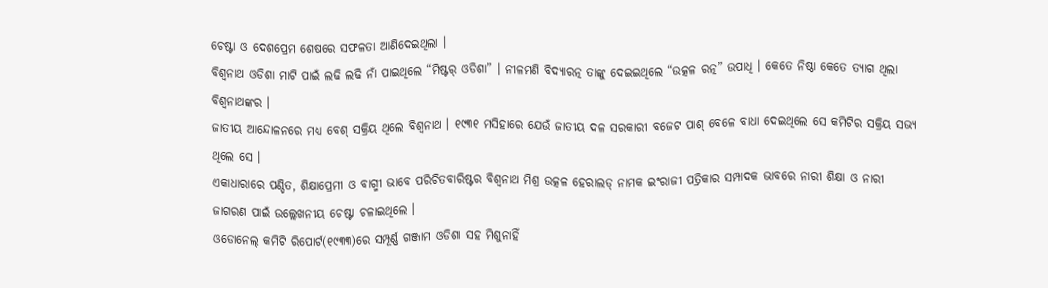ଚେଷ୍ଟା ଓ ଦେଶପ୍ରେମ ଶେଷରେ ସଫଳତା ଆଣିଦେଇଥିଲା ।
ବିଶ୍ୱନାଥ ଓଡିଶା ମାଟି ପାଇଁ ଲଢି ଲଢି ନାଁ ପାଇଥିଲେ “ମିଷ୍ଟର୍ ଓଡିଶା” । ନୀଳମଣି ବିଦ୍ୟାରତ୍ନ ତାଙ୍କୁ ଦେଇଇଥିଲେ “ଉତ୍କଳ ରତ୍ନ” ଉପାଧି । କେତେ ନିଷ୍ଠା କେତେ ତ୍ୟାଗ ଥିଲା ବିଶ୍ୱନାଥଙ୍କର ।
ଜାତୀୟ ଆନ୍ଦୋଳନରେ ମଧ୍ୟ ବେଶ୍ ସକ୍ରିୟ ଥିଲେ ବିଶ୍ୱନାଥ । ୧୯୩୧ ମସିହାରେ ଯେଉଁ ଜାତୀୟ ଦଳ ସରକାରୀ ବଜେଟ ପାଶ୍ ବେଳେ ବାଧା ଦେଇଥିଲେ ସେ କମିଟିର ସକ୍ରିୟ ସଭ୍ୟ ଥିଲେ ସେ ।
ଏକାଧାରାରେ ପଣ୍ଡିତ, ଶିକ୍ଷାପ୍ରେମୀ ଓ ବାଗ୍ମୀ ଭାବେ ପରିଚିତବାରିଷ୍ଟର ବିଶ୍ୱନାଥ ମିଶ୍ର ଉତ୍କଳ ହେରାଲଡ୍ ନାମକ ଇଂରାଜୀ ପତ୍ରିକାର ସମ୍ପାଦକ ଭାବରେ ନାରୀ ଶିକ୍ଷା ଓ ନାରୀ ଜାଗରଣ ପାଇଁ ଉଲ୍ଲେଖନୀୟ ଚେଷ୍ଟା ଚଳାଇଥିଲେ ।
ଓଡୋନେଲ୍ କମିଟି ରିପୋର୍ଟ(୧୯୩୩)ରେ ସମ୍ପୂର୍ଣ୍ଣ ଗଞ୍ଜାମ ଓଡିଶା ସହ ମିଶୁନାହିଁ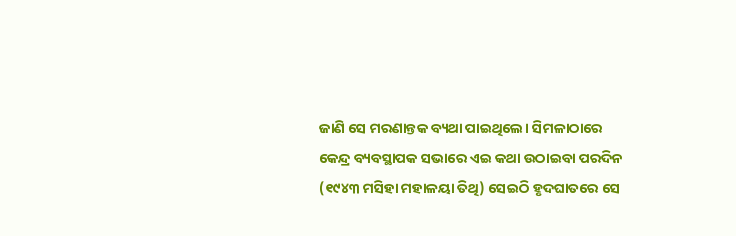ଜାଣି ସେ ମରଣାନ୍ତକ ବ୍ୟଥା ପାଇଥିଲେ। ସିମଳାଠାରେ କେନ୍ଦ୍ର ବ୍ୟବସ୍ଥାପକ ସଭାରେ ଏଇ କଥା ଉଠାଇବା ପରଦିନ (୧୯୪୩ ମସିହା ମହାଳୟା ତିଥି) ସେଇଠି ହୃଦଘାତରେ ସେ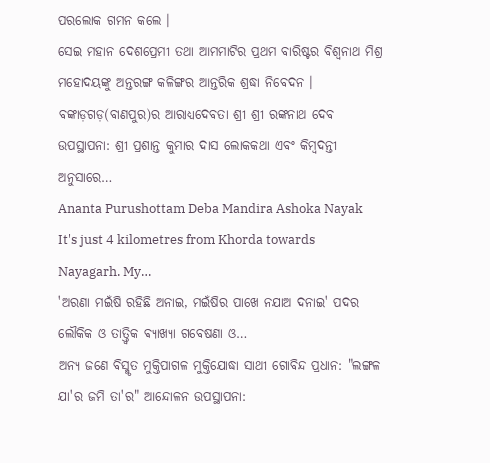ପରଲୋକ ଗମନ କଲେ ।
ସେଇ ମହାନ ଦେଶପ୍ରେମୀ ତଥା ଆମମାଟିର ପ୍ରଥମ ବାରିଷ୍ଟର ବିଶ୍ୱନାଥ ମିଶ୍ର ମହୋଦୟଙ୍କୁ ଅନ୍ତରଙ୍ଗ କଳିଙ୍ଗର ଆନ୍ତରିକ ଶ୍ରଦ୍ଧା ନିବେଦନ ।
ବଙ୍କାଡ଼ଗଡ଼(ବାଣପୁର)ର ଆରାଧ୍ୟଦେବତା ଶ୍ରୀ ଶ୍ରୀ ରଙ୍କନାଥ ଦେବ ଉପସ୍ଥାପନା: ଶ୍ରୀ ପ୍ରଶାନ୍ତ କୁମାର ଦାସ ଲୋକକଥା ଏବଂ କିମ୍ବଦନ୍ତୀ ଅନୁସାରେ…
Ananta Purushottam Deba Mandira Ashoka Nayak It's just 4 kilometres from Khorda towards Nayagarh. My…
'ଅରଣା ମଇଁଷି ରହିଛି ଅନାଇ, ମଇଁଷିର ପାଖେ ନଯାଅ ଦନାଇ' ପଦର ଲୌକିକ ଓ ତାତ୍ତ୍ଵିକ ଵ୍ୟାଖ୍ୟା ଗବେଷଣା ଓ…
ଅନ୍ୟ ଜଣେ ବିସ୍ମୃତ ମୁକ୍ତିପାଗଳ ମୁକ୍ତିଯୋଦ୍ଧା ସାଥୀ ଗୋବିନ୍ଦ ପ୍ରଧାନ: "ଲଙ୍ଗଳ ଯା'ର ଜମି ତା'ର" ଆନ୍ଦୋଳନ ଉପସ୍ଥାପନା: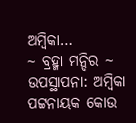ଅମ୍ବିକା…
~ ବ୍ରହ୍ମା ମନ୍ଦିର ~ ଉପସ୍ଥାପନା: ଅମ୍ବିକା ପଟ୍ଟନାୟକ କୋଉ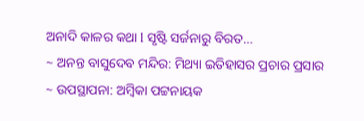ଅନାଦି କାଳର କଥା l ସୃଷ୍ଟି ସର୍ଜନାରୁ ବିରତ…
~ ଅନନ୍ତ ବାସୁଦେବ ମନ୍ଦିର: ମିଥ୍ୟା ଇତିହାସର ପ୍ରଚାର ପ୍ରସାର ~ ଉପସ୍ଥାପନା: ଅମ୍ବିକା ପଟ୍ଟନାୟକ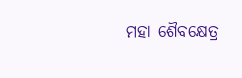ମହା ଶୈବକ୍ଷେତ୍ର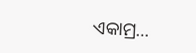ଏକାମ୍ର…